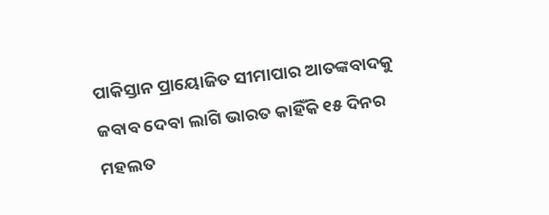ପାକିସ୍ତାନ ପ୍ରାୟୋଜିତ ସୀମାପାର ଆତଙ୍କବାଦକୁ ଜବାବ ଦେବା ଲାଗି ଭାରତ କାହିଁକି ୧୫ ଦିନର ମହଲତ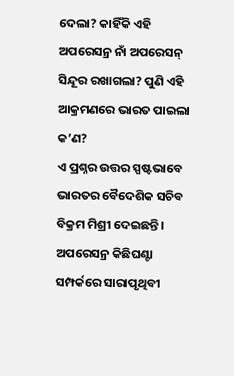ଦେଲା? କାହିଁକି ଏହି ଅପରେସନ୍ର ନାଁ ଅପରେସନ୍ ସିନ୍ଦୂର ରଖାଗଲା? ପୁଣି ଏହି ଆକ୍ରମଣରେ ଭାରତ ପାଇଲା କ’ଣ?
ଏ ପ୍ରଶ୍ନର ଉତ୍ତର ସ୍ପଷ୍ଟଭାବେ ଭାରତର ବୈଦେଶିକ ସଚିବ ବିକ୍ରମ ମିଶ୍ରୀ ଦେଇଛନ୍ତି। ଅପରେସନ୍ର କିଛିଘଣ୍ଟା ସମ୍ପର୍କରେ ସାରାପୃଥିବୀ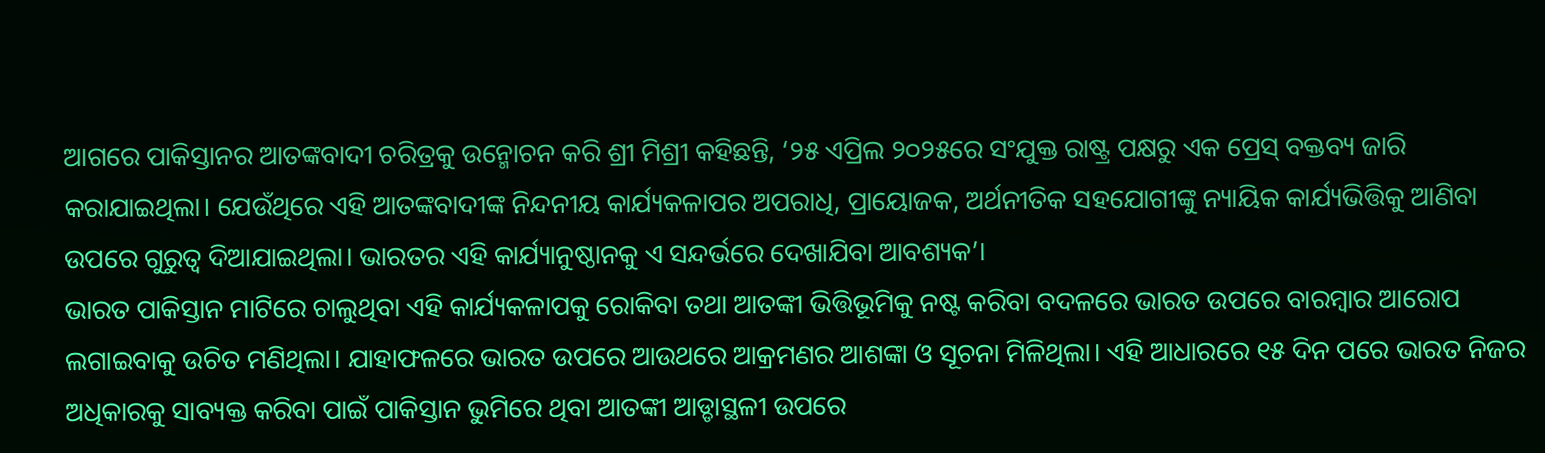ଆଗରେ ପାକିସ୍ତାନର ଆତଙ୍କବାଦୀ ଚରିତ୍ରକୁ ଉନ୍ମୋଚନ କରି ଶ୍ରୀ ମିଶ୍ରୀ କହିଛନ୍ତି, ‘୨୫ ଏପ୍ରିଲ ୨୦୨୫ରେ ସଂଯୁକ୍ତ ରାଷ୍ଟ୍ର ପକ୍ଷରୁ ଏକ ପ୍ରେସ୍ ବକ୍ତବ୍ୟ ଜାରି କରାଯାଇଥିଲା। ଯେଉଁଥିରେ ଏହି ଆତଙ୍କବାଦୀଙ୍କ ନିନ୍ଦନୀୟ କାର୍ଯ୍ୟକଳାପର ଅପରାଧି, ପ୍ରାୟୋଜକ, ଅର୍ଥନୀତିକ ସହଯୋଗୀଙ୍କୁ ନ୍ୟାୟିକ କାର୍ଯ୍ୟଭିତ୍ତିକୁ ଆଣିବା ଉପରେ ଗୁରୁତ୍ୱ ଦିଆଯାଇଥିଲା। ଭାରତର ଏହି କାର୍ଯ୍ୟାନୁଷ୍ଠାନକୁ ଏ ସନ୍ଦର୍ଭରେ ଦେଖାଯିବା ଆବଶ୍ୟକ’।
ଭାରତ ପାକିସ୍ତାନ ମାଟିରେ ଚାଲୁଥିବା ଏହି କାର୍ଯ୍ୟକଳାପକୁ ରୋକିବା ତଥା ଆତଙ୍କୀ ଭିତ୍ତିଭୂମିକୁ ନଷ୍ଟ କରିବା ବଦଳରେ ଭାରତ ଉପରେ ବାରମ୍ବାର ଆରୋପ ଲଗାଇବାକୁ ଉଚିତ ମଣିଥିଲା। ଯାହାଫଳରେ ଭାରତ ଉପରେ ଆଉଥରେ ଆକ୍ରମଣର ଆଶଙ୍କା ଓ ସୂଚନା ମିଳିଥିଲା। ଏହି ଆଧାରରେ ୧୫ ଦିନ ପରେ ଭାରତ ନିଜର ଅଧିକାରକୁ ସାବ୍ୟକ୍ତ କରିବା ପାଇଁ ପାକିସ୍ତାନ ଭୁମିରେ ଥିବା ଆତଙ୍କୀ ଆଡ୍ଡାସ୍ଥଳୀ ଉପରେ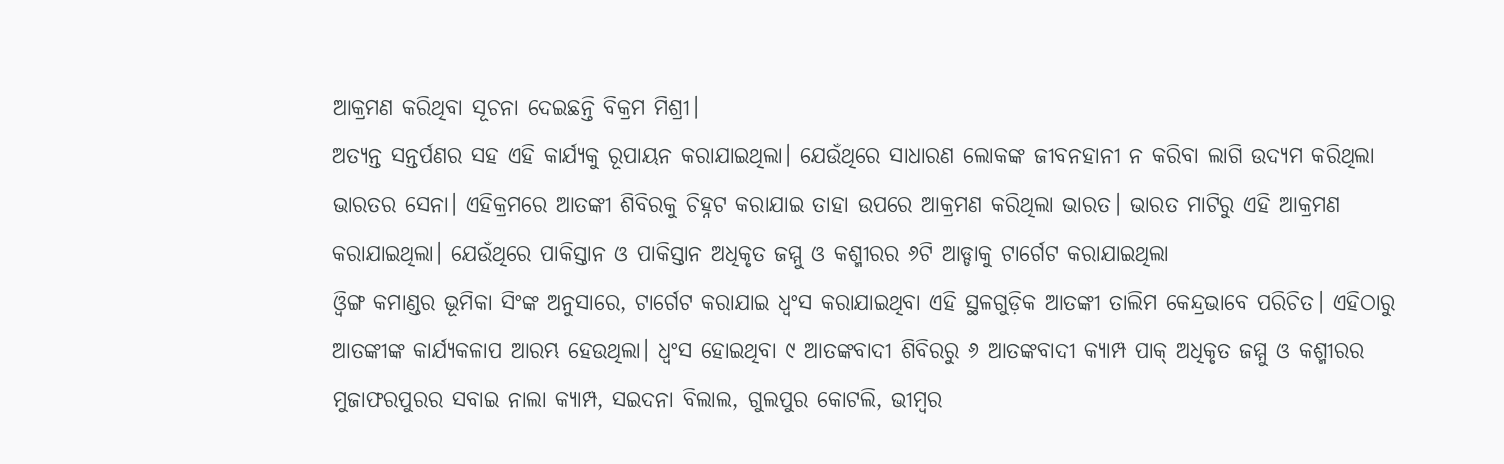ଆକ୍ରମଣ କରିଥିବା ସୂଚନା ଦେଇଛନ୍ତି ବିକ୍ରମ ମିଶ୍ରୀ।
ଅତ୍ୟନ୍ତ ସନ୍ତର୍ପଣର ସହ ଏହି କାର୍ଯ୍ୟକୁ ରୂପାୟନ କରାଯାଇଥିଲା। ଯେଉଁଥିରେ ସାଧାରଣ ଲୋକଙ୍କ ଜୀବନହାନୀ ନ କରିବା ଲାଗି ଉଦ୍ୟମ କରିଥିଲା ଭାରତର ସେନା। ଏହିକ୍ରମରେ ଆତଙ୍କୀ ଶିବିରକୁ ଚିହ୍ନଟ କରାଯାଇ ତାହା ଉପରେ ଆକ୍ରମଣ କରିଥିଲା ଭାରତ। ଭାରତ ମାଟିରୁ ଏହି ଆକ୍ରମଣ କରାଯାଇଥିଲା। ଯେଉଁଥିରେ ପାକିସ୍ତାନ ଓ ପାକିସ୍ତାନ ଅଧିକୃତ ଜମ୍ମୁ ଓ କଶ୍ମୀରର ୬ଟି ଆଡ୍ଡାକୁ ଟାର୍ଗେଟ କରାଯାଇଥିଲା
ଓ୍ୱିଙ୍ଗ କମାଣ୍ଡର ଭୂମିକା ସିଂଙ୍କ ଅନୁସାରେ, ଟାର୍ଗେଟ କରାଯାଇ ଧ୍ୱଂସ କରାଯାଇଥିବା ଏହି ସ୍ଥଳଗୁଡ଼ିକ ଆତଙ୍କୀ ତାଲିମ କେନ୍ଦ୍ରଭାବେ ପରିଚିତ। ଏହିଠାରୁ ଆତଙ୍କୀଙ୍କ କାର୍ଯ୍ୟକଳାପ ଆରମ୍ଭ ହେଉଥିଲା। ଧ୍ୱଂସ ହୋଇଥିବା ୯ ଆତଙ୍କବାଦୀ ଶିବିରରୁ ୬ ଆତଙ୍କବାଦୀ କ୍ୟାମ୍ପ ପାକ୍ ଅଧିକୃତ ଜମ୍ମୁ ଓ କଶ୍ମୀରର ମୁଜାଫରପୁରର ସବାଇ ନାଲା କ୍ୟାମ୍ପ, ସଇଦନା ବିଲାଲ, ଗୁଲପୁର କୋଟଲି, ଭୀମ୍ବର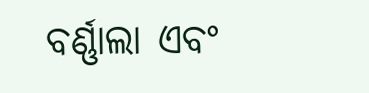ବର୍ଣ୍ଣାଲା ଏବଂ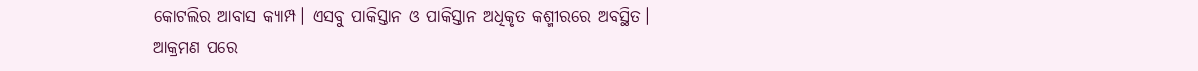କୋଟଲିର ଆବାସ କ୍ୟାମ୍ପ। ଏସବୁ ପାକିସ୍ତାନ ଓ ପାକିସ୍ତାନ ଅଧିକୃତ କଶ୍ମୀରରେ ଅବସ୍ଥିତ।
ଆକ୍ରମଣ ପରେ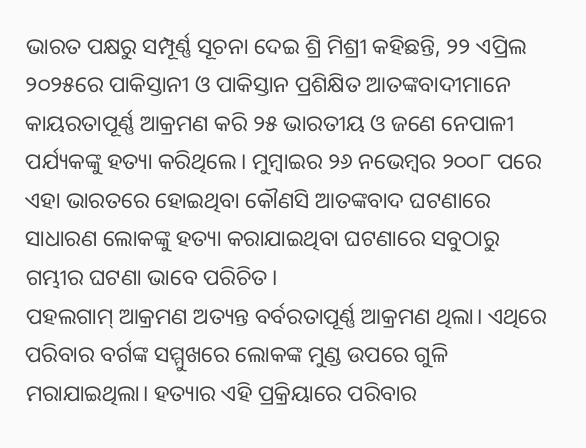ଭାରତ ପକ୍ଷରୁ ସମ୍ପୂର୍ଣ୍ଣ ସୂଚନା ଦେଇ ଶ୍ରି ମିଶ୍ରୀ କହିଛନ୍ତି, ୨୨ ଏପ୍ରିଲ ୨୦୨୫ରେ ପାକିସ୍ତାନୀ ଓ ପାକିସ୍ତାନ ପ୍ରଶିକ୍ଷିତ ଆତଙ୍କବାଦୀମାନେ କାୟରତାପୂର୍ଣ୍ଣ ଆକ୍ରମଣ କରି ୨୫ ଭାରତୀୟ ଓ ଜଣେ ନେପାଳୀ ପର୍ଯ୍ୟକଙ୍କୁ ହତ୍ୟା କରିଥିଲେ। ମୁମ୍ବାଇର ୨୬ ନଭେମ୍ବର ୨୦୦୮ ପରେ ଏହା ଭାରତରେ ହୋଇଥିବା କୌଣସି ଆତଙ୍କବାଦ ଘଟଣାରେ ସାଧାରଣ ଲୋକଙ୍କୁ ହତ୍ୟା କରାଯାଇଥିବା ଘଟଣାରେ ସବୁଠାରୁ ଗମ୍ଭୀର ଘଟଣା ଭାବେ ପରିଚିତ।
ପହଲଗାମ୍ ଆକ୍ରମଣ ଅତ୍ୟନ୍ତ ବର୍ବରତାପୂର୍ଣ୍ଣ ଆକ୍ରମଣ ଥିଲା। ଏଥିରେ ପରିବାର ବର୍ଗଙ୍କ ସମ୍ମୁଖରେ ଲୋକଙ୍କ ମୁଣ୍ଡ ଉପରେ ଗୁଳି ମରାଯାଇଥିଲା। ହତ୍ୟାର ଏହି ପ୍ରକ୍ରିୟାରେ ପରିବାର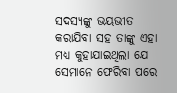ସଦସ୍ୟଙ୍କୁ ଭୟଭୀତ କରାଯିବା ସହ ତାଙ୍କୁ ଏହା ମଧ୍ୟ କୁହାଯାଇଥିଲା ଯେ ସେମାନେ ଫେରିବା ପରେ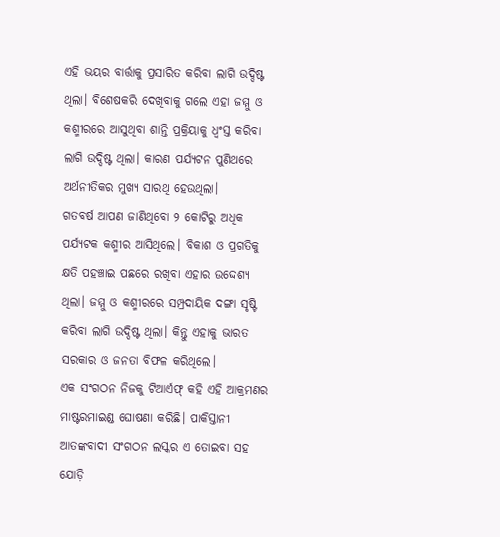ଏହି ଭୟର ବାର୍ତ୍ତାକୁ ପ୍ରସାରିତ କରିବା ଲାଗି ଉଦ୍ଦିଷ୍ଟ ଥିଲା। ବିଶେଷକରି ଦେଖିବାକୁ ଗଲେ ଏହା ଜମ୍ମୁ ଓ କଶ୍ମୀରରେ ଆସୁଥିବା ଶାନ୍ତି ପ୍ରକ୍ରିୟାକୁ ଧ୍ୱଂସ୍ତ କରିବା ଲାଗି ଉଦ୍ଦିଷ୍ଟ ଥିଲା। କାରଣ ପର୍ଯ୍ୟଟନ ପୁଣିଥରେ ଅର୍ଥନୀତିକର ମୁଖ୍ୟ ସାରଥି ହେଉଥିଲା।
ଗତବର୍ଷ ଆପଣ ଜାଣିଥିବୋ ୨ କୋଟିରୁ ଅଧିକ ପର୍ଯ୍ୟଟକ କଶ୍ମୀର ଆସିଥିଲେ। ବିକାଶ ଓ ପ୍ରଗତିକୁ କ୍ଷତି ପହଞ୍ଚାଇ ପଛରେ ରଖିବା ଏହାର ଉଦ୍ଦେଶ୍ୟ ଥିଲା। ଜମ୍ମୁ ଓ କଶ୍ମୀରରେ ସମ୍ପ୍ରଦାୟିକ ଦଙ୍ଗା ସୃଷ୍ଟି କରିବା ଲାଗି ଉଦ୍ଦିଷ୍ଟ ଥିଲା। କିନ୍ତୁ ଏହାକୁ ଭାରତ ସରକାର ଓ ଜନତା ବିଫଳ କରିଥିଲେ।
ଏକ ସଂଗଠନ ନିଜକୁ ଟିଆର୍ଏଫ୍ କହି ଏହି ଆକ୍ରମଣର ମାଷ୍ଟରମାଇଣ୍ଡ ଘୋଷଣା କରିଛି। ପାକିସ୍ତାନୀ ଆତଙ୍କବାଦୀ ସଂଗଠନ ଲସ୍କର ଏ ତୋଇବା ସହ ଯୋଡ଼ି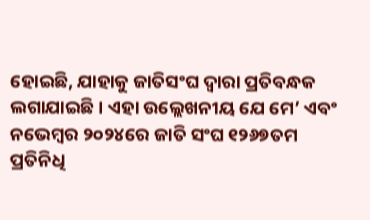ହୋଇଛି, ଯାହାକୁ ଜାତିସଂଘ ଦ୍ୱାରା ପ୍ରତିବନ୍ଧକ ଲଗାଯାଇଛି। ଏହା ଉଲ୍ଲେଖନୀୟ ଯେ ମେ’ ଏବଂ ନଭେମ୍ବର ୨୦୨୪ରେ ଜାତି ସଂଘ ୧୨୬୭ତମ ପ୍ରତିନିଧି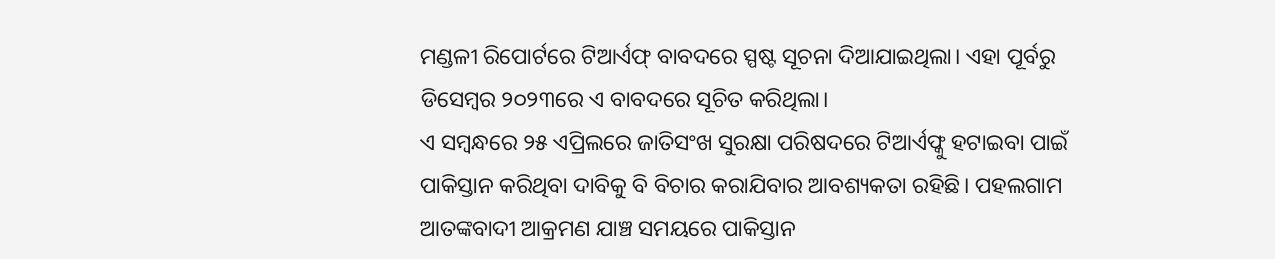ମଣ୍ଡଳୀ ରିପୋର୍ଟରେ ଟିଆର୍ଏଫ୍ ବାବଦରେ ସ୍ପଷ୍ଟ ସୂଚନା ଦିଆଯାଇଥିଲା। ଏହା ପୂର୍ବରୁ ଡିସେମ୍ବର ୨୦୨୩ରେ ଏ ବାବଦରେ ସୂଚିତ କରିଥିଲା।
ଏ ସମ୍ବନ୍ଧରେ ୨୫ ଏପ୍ରିଲରେ ଜାତିସଂଖ ସୁରକ୍ଷା ପରିଷଦରେ ଟିଆର୍ଏଫ୍କୁ ହଟାଇବା ପାଇଁ ପାକିସ୍ତାନ କରିଥିବା ଦାବିକୁ ବି ବିଚାର କରାଯିବାର ଆବଶ୍ୟକତା ରହିଛି। ପହଲଗାମ ଆତଙ୍କବାଦୀ ଆକ୍ରମଣ ଯାଞ୍ଚ ସମୟରେ ପାକିସ୍ତାନ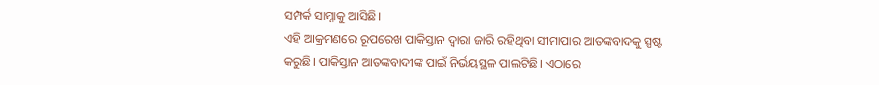ସମ୍ପର୍କ ସାମ୍ନାକୁ ଆସିଛି।
ଏହି ଆକ୍ରମଣରେ ରୂପରେଖ ପାକିସ୍ତାନ ଦ୍ୱାରା ଜାରି ରହିଥିବା ସୀମାପାର ଆତଙ୍କବାଦକୁ ସ୍ପଷ୍ଟ କରୁଛି। ପାକିସ୍ତାନ ଆତଙ୍କବାଦୀଙ୍କ ପାଇଁ ନିର୍ଭୟସ୍ଥଳ ପାଲଟିଛି। ଏଠାରେ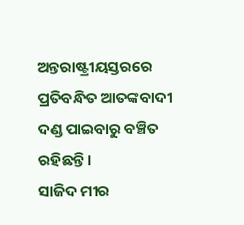ଅନ୍ତରାଷ୍ଟ୍ରୀୟସ୍ତରରେ ପ୍ରତିବନ୍ଧିତ ଆତଙ୍କବାଦୀ ଦଣ୍ଡ ପାଇବାରୁ ବଞ୍ଚିତ ରହିଛନ୍ତି।
ସାଜିଦ ମୀର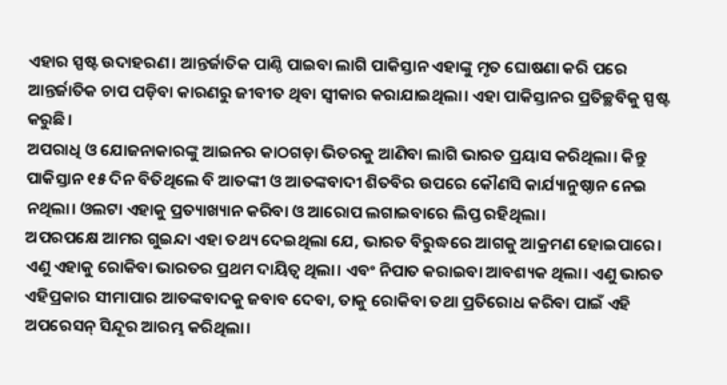ଏହାର ସ୍ପଷ୍ଟ ଉଦାହରଣ। ଆନ୍ତର୍ଜାତିକ ପାଣ୍ଠି ପାଇବା ଲାଗି ପାକିସ୍ତାନ ଏହାଙ୍କୁ ମୃତ ଘୋଷଣା କରି ପରେ ଆନ୍ତର୍ଜାତିକ ଚାପ ପଡ଼ିବା କାରଣରୁ ଜୀବୀତ ଥିବା ସ୍ୱୀକାର କରାଯାଇଥିଲା। ଏହା ପାକିସ୍ତାନର ପ୍ରତିଚ୍ଛବିକୁ ସ୍ପଷ୍ଟ କରୁଛି।
ଅପରାଧି ଓ ଯୋଜନାକାରଙ୍କୁ ଆଇନର କାଠଗଡ଼ା ଭିତରକୁ ଆଣିବା ଲାଗି ଭାରତ ପ୍ରୟାସ କରିଥିଲା। କିନ୍ତୁ ପାକିସ୍ତାନ ୧୫ ଦିନ ବିତିଥିଲେ ବି ଆତଙ୍କୀ ଓ ଆତଙ୍କବାଦୀ ଶିତବିର ଉପରେ କୌଣସି କାର୍ଯ୍ୟାନୁଷ୍ଠାନ ନେଇ ନଥିଲା। ଓଲଟା ଏହାକୁ ପ୍ରତ୍ୟାଖ୍ୟାନ କରିବା ଓ ଆରୋପ ଲଗାଇବାରେ ଲିପ୍ତ ରହିଥିଲା।
ଅପରପକ୍ଷେ ଆମର ଗୁଇନ୍ଦା ଏହା ତଥ୍ୟ ଦେଇଥିଲା ଯେ, ଭାରତ ବିରୁଦ୍ଧରେ ଆଗକୁ ଆକ୍ରମଣ ହୋଇପାରେ। ଏଣୁ ଏହାକୁ ରୋକିବା ଭାରତର ପ୍ରଥମ ଦାୟିତ୍ୱ ଥିଲା। ଏବଂ ନିପାତ କରାଇବା ଆବଶ୍ୟକ ଥିଲା। ଏଣୁ ଭାରତ ଏହିପ୍ରକାର ସୀମାପାର ଆତଙ୍କବାଦକୁ ଜବାବ ଦେବା, ତାକୁ ରୋକିବା ତଥା ପ୍ରତିରୋଧ କରିବା ପାଇଁ ଏହି ଅପରେସନ୍ ସିନ୍ଦୂର ଆରମ୍ଭ କରିଥିଲା।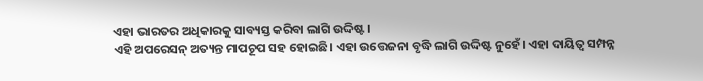ଏହା ଭାରତର ଅଧିକାରକୁ ସାବ୍ୟସ୍ତ କରିବା ଲାଗି ଉଦ୍ଦିଷ୍ଟ।
ଏହି ଅପରେସନ୍ ଅତ୍ୟନ୍ତ ମାପଚୂପ ସହ ହୋଇଛି। ଏହା ଉତ୍ତେଜନା ବୃଦ୍ଧି ଲାଗି ଉଦ୍ଦିଷ୍ଟ ନୁହେଁ। ଏହା ଦାୟିତ୍ୱ ସମ୍ପନ୍ନ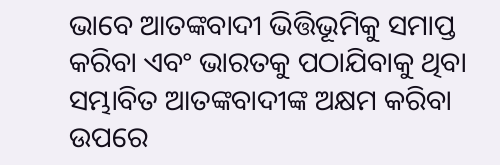ଭାବେ ଆତଙ୍କବାଦୀ ଭିତ୍ତିଭୂମିକୁ ସମାପ୍ତ କରିବା ଏବଂ ଭାରତକୁ ପଠାଯିବାକୁ ଥିବା ସମ୍ଭାବିତ ଆତଙ୍କବାଦୀଙ୍କ ଅକ୍ଷମ କରିବା ଉପରେ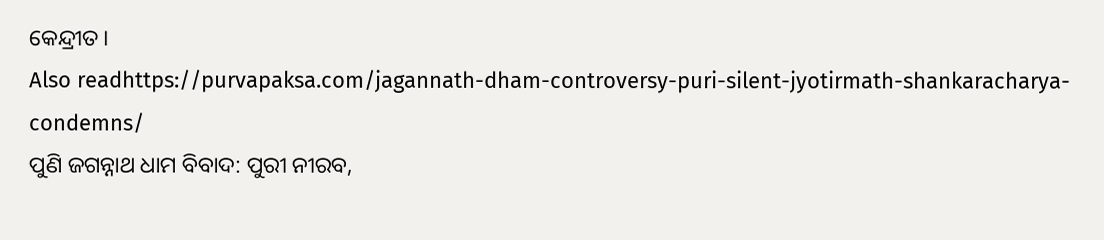କେନ୍ଦ୍ରୀତ।
Also readhttps://purvapaksa.com/jagannath-dham-controversy-puri-silent-jyotirmath-shankaracharya-condemns/
ପୁଣି ଜଗନ୍ନାଥ ଧାମ ବିବାଦ: ପୁରୀ ନୀରବ,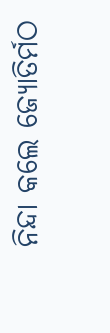ନିନ୍ଦା କଲେ ଜ୍ୟୋତିର୍ମଠ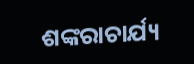ଶଙ୍କରାଚାର୍ଯ୍ୟ